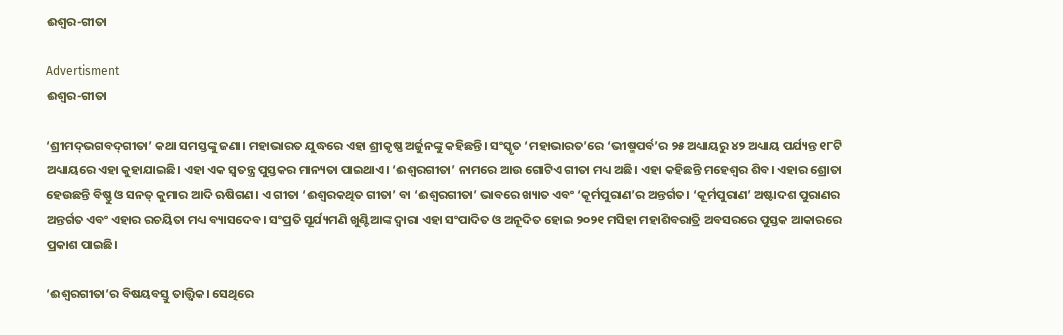ଈଶ୍ୱର-ଗୀତା

Advertisment
ଈଶ୍ୱର-ଗୀତା

‘ଶ୍ରୀମଦ୍‌ଭଗବଦ୍‌ଗୀତା’ କଥା ସମସ୍ତଙ୍କୁ ଜଣା। ମହାଭାରତ ଯୁଦ୍ଧରେ ଏହା ଶ୍ରୀକୃଷ୍ଣ ଅର୍ଜୁନଙ୍କୁ କହିଛନ୍ତି। ସଂସ୍କୃତ ‘ମହାଭାରତ’ରେ ‘ଭୀଷ୍ମପର୍ବ’ର ୨୫ ଅଧ୍ୟାୟରୁ ୪୨ ଅଧ୍ୟାୟ ପର୍ଯ୍ୟନ୍ତ ୧୮ଟି ଅଧ୍ୟାୟରେ ଏହା କୁହାଯାଇଛି। ଏହା ଏକ ସ୍ୱତନ୍ତ୍ର ପୁସ୍ତକର ମାନ୍ୟତା ପାଇଥାଏ। ‘ଈଶ୍ୱରଗୀତା’ ନାମରେ ଆଉ ଗୋଟିଏ ଗୀତା ମଧ୍ୟ ଅଛି। ଏହା କହିଛନ୍ତି ମହେଶ୍ୱର ଶିବ। ଏହାର ଶ୍ରୋତା ହେଉଛନ୍ତି ବିଷ୍ଣୁ ଓ ସନତ୍ କୁମାର ଆଦି ଋଷିଗଣ। ଏ ଗୀତା ‘ଈଶ୍ୱରକଥିତ ଗୀତା’ ବା ‘ଈଶ୍ୱରଗୀତା’ ଭାବରେ ଖ୍ୟାତ ଏବଂ ‘କୂର୍ମପୁରାଣ’ର ଅନ୍ତର୍ଗତ। ‘କୂର୍ମପୁରାଣ’ ଅଷ୍ଟାଦଶ ପୁରାଣର ଅନ୍ତର୍ଗତ ଏବଂ ଏହାର ରଚୟିତା ମଧ୍ୟ ବ୍ୟାସଦେବ। ସଂପ୍ରତି ସୂର୍ଯ୍ୟମଣି ଖୁଣ୍ଟିଆଙ୍କ ଦ୍ୱାରା ଏହା ସଂପାଦିତ ଓ ଅନୂଦିତ ହୋଇ ୨୦୨୧ ମସିହା ମହାଶିବରାତ୍ରି ଅବସରରେ ପୁସ୍ତକ ଆକାରରେ ପ୍ରକାଶ ପାଇଛି।

‘ଈଶ୍ୱରଗୀତା’ର ବିଷୟବସ୍ତୁ ତାତ୍ତ୍ୱିକ। ସେଥିରେ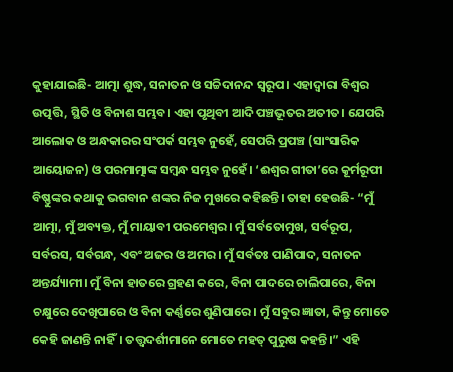କୁହାଯାଇଛି- ଆତ୍ମା ଶୁଦ୍ଧ, ସନାତନ ଓ ସଚ୍ଚିଦାନନ୍ଦ ସ୍ୱରୂପ। ଏହାଦ୍ୱାରା ବିଶ୍ୱର ଉତ୍ପତ୍ତି, ସ୍ଥିତି ଓ ବିନାଶ ସମ୍ଭବ। ଏହା ପୃଥିବୀ ଆଦି ପଞ୍ଚଭୂତର ଅତୀତ। ଯେପରି ଆଲୋକ ଓ ଅନ୍ଧକାରର ସଂପର୍କ ସମ୍ଭବ ନୁହେଁ, ସେପରି ପ୍ରପଞ୍ଚ (ସାଂସାରିକ ଆୟୋଜନ) ଓ ପରମାତ୍ମାଙ୍କ ସମ୍ବନ୍ଧ ସମ୍ଭବ ନୁହେଁ। ‘ଈଶ୍ୱର ଗୀତା’ରେ କୂର୍ମରୂପୀ ବିଷ୍ଣୁଙ୍କର କଥାକୁ ଭଗବାନ ଶଙ୍କର ନିଜ ମୁଖରେ କହିଛନ୍ତି। ତାହା ହେଉଛି- “ମୁଁ ଆତ୍ମା, ମୁଁ ଅବ୍ୟକ୍ତ, ମୁଁ ମାୟାବୀ ପରମେଶ୍ୱର। ମୁଁ ସର୍ବତୋମୁଖ, ସର୍ବରୂପ, ସର୍ବରସ, ସର୍ବଗନ୍ଧ, ଏବଂ ଅଜର ଓ ଅମର। ମୁଁ ସର୍ବତଃ ପାଣିପାଦ, ସନାତନ ଅନ୍ତର୍ଯ୍ୟାମୀ। ମୁଁ ବିନା ହାତରେ ଗ୍ରହଣ କରେ, ବିନା ପାଦରେ ଚାଲିପାରେ, ବିନା ଚକ୍ଷୁରେ ଦେଖିପାରେ ଓ ବିନା କର୍ଣ୍ଣରେ ଶୁଣିପାରେ। ମୁଁ ସବୁର ଜ୍ଞାତା, କିନ୍ତୁ ମୋତେ କେହି ଜାଣନ୍ତି ନାହିଁ। ତତ୍ତ୍ୱଦର୍ଶୀମାନେ ମୋତେ ମହତ୍ ପୁରୁଷ କହନ୍ତି।” ଏହି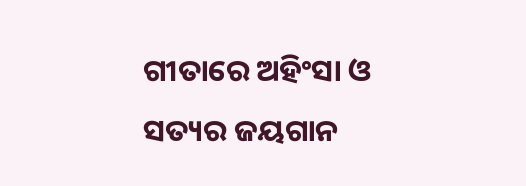ଗୀତାରେ ଅହିଂସା ଓ ସତ୍ୟର ଜୟଗାନ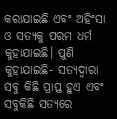କରାଯାଇଛି ଏବଂ ଅହିଂସା ଓ ସତ୍ୟକୁ ପରମ ଧର୍ମ କୁହାଯାଇଛି। ପୁଣି କୁହାଯାଇଛି- ସତ୍ୟଦ୍ୱାରା ସବୁ କିଛି ପ୍ରାପ୍ତ ହୁଏ ଏବଂ ସବୁକିଛି ସତ୍ୟରେ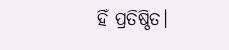ହିଁ ପ୍ରତିଷ୍ଠିତ।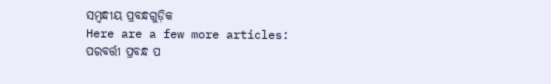ସମ୍ବନ୍ଧୀୟ ପ୍ରବନ୍ଧଗୁଡ଼ିକ
Here are a few more articles:
ପରବର୍ତ୍ତୀ ପ୍ରବନ୍ଧ ପ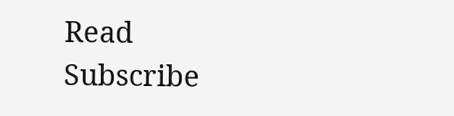Read
Subscribe